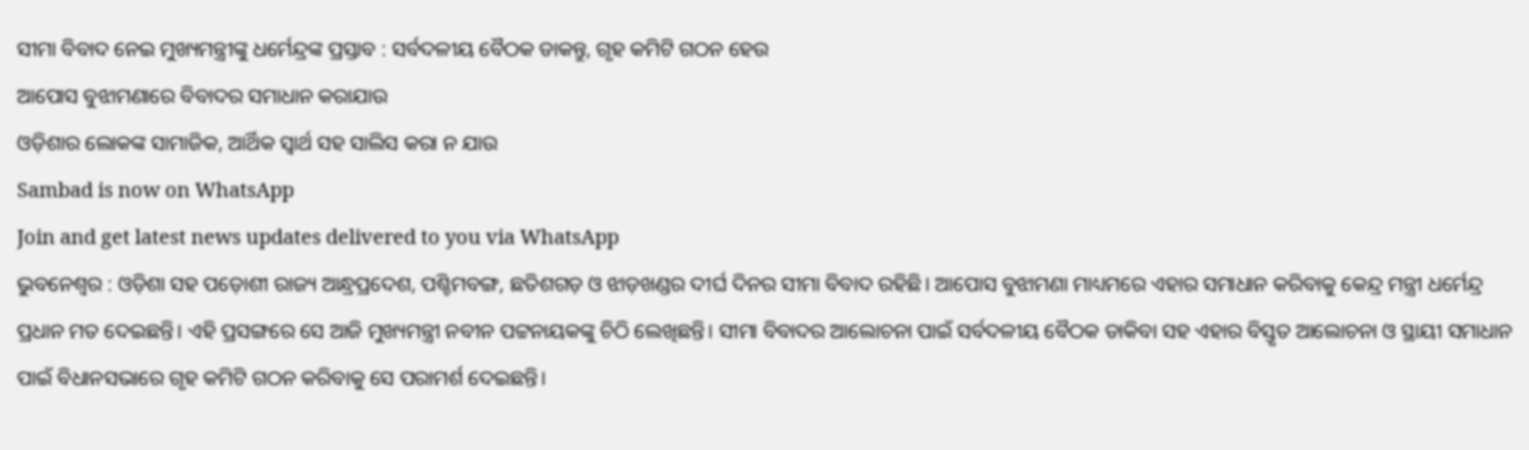ସୀମା ବିବାଦ ନେଇ ମୁଖ୍ୟମନ୍ତ୍ରୀଙ୍କୁ ଧର୍ମେନ୍ଦ୍ରଙ୍କ ପ୍ରସ୍ତାବ : ସର୍ବଦଳୀୟ ବୈଠକ ଡାକନ୍ତୁ, ଗୃହ କମିଟି ଗଠନ ହେଉ
ଆପୋସ ବୁଝାମଣାରେ ବିବାଦର ସମାଧାନ କରାଯାଉ
ଓଡ଼ିଶାର ଲୋକଙ୍କ ସାମାଜିକ, ଆର୍ଥିକ ସ୍ୱାର୍ଥ ସହ ସାଲିସ କରା ନ ଯାଉ
Sambad is now on WhatsApp
Join and get latest news updates delivered to you via WhatsApp
ଭୁବନେଶ୍ୱର : ଓଡ଼ିଶା ସହ ପଡ଼ୋଶୀ ରାଜ୍ୟ ଆନ୍ଧ୍ରପ୍ରଦେଶ, ପଶ୍ଚିମବଙ୍ଗ, ଛତିଶଗଡ଼ ଓ ଝାଡ଼ଖଣ୍ଡର ଦୀର୍ଘ ଦିନର ସୀମା ବିବାଦ ରହିଛି। ଆପୋସ ବୁଝାମଣା ମାଧ୍ୟମରେ ଏହାର ସମାଧାନ କରିବାକୁ କେନ୍ଦ୍ର ମନ୍ତ୍ରୀ ଧର୍ମେନ୍ଦ୍ର ପ୍ରଧାନ ମତ ଦେଇଛନ୍ତି। ଏହି ପ୍ରସଙ୍ଗରେ ସେ ଆଜି ମୁଖ୍ୟମନ୍ତ୍ରୀ ନବୀନ ପଟ୍ଟନାୟକଙ୍କୁ ଚିଠି ଲେଖିଛନ୍ତି। ସୀମା ବିବାଦର ଆଲୋଚନା ପାଇଁ ସର୍ବଦଳୀୟ ବୈଠକ ଡାକିବା ସହ ଏହାର ବିସ୍ତୃତ ଆଲୋଚନା ଓ ସ୍ଥାୟୀ ସମାଧାନ ପାଇଁ ବିଧାନସଭାରେ ଗୃହ କମିଟି ଗଠନ କରିବାକୁ ସେ ପରାମର୍ଶ ଦେଇଛନ୍ତି।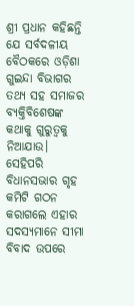ଶ୍ରୀ ପ୍ରଧାନ କହିଛନ୍ତି ଯେ ସର୍ବଦଳୀୟ ବୈଠକରେ ଓଡ଼ିଶା ଗୁଇନ୍ଦା ବିଭାଗର ତଥ୍ୟ ସହ ସମାଜର ବ୍ୟକ୍ତିବିଶେଷଙ୍କ କଥାକୁ ଗୁରୁତ୍ୱକୁ ନିଆଯାଉ। ସେହିପରି ବିଧାନସଭାର ଗୃହ କମିଟି ଗଠନ କରାଗଲେ ଏହାର ସଦସ୍ୟମାନେ ସୀମା ବିବାଦ ଉପରେ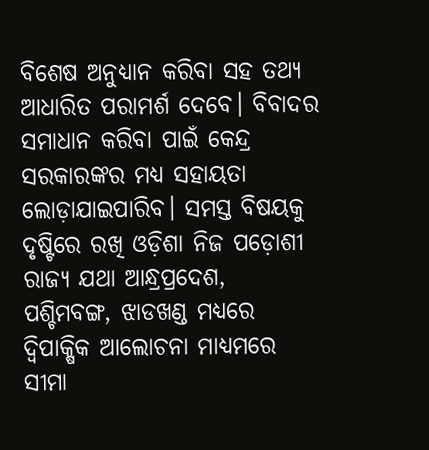ବିଶେଷ ଅନୁଧ୍ୟାନ କରିବା ସହ ତଥ୍ୟ ଆଧାରିତ ପରାମର୍ଶ ଦେବେ। ବିବାଦର ସମାଧାନ କରିବା ପାଇଁ କେନ୍ଦ୍ର ସରକାରଙ୍କର ମଧ୍ୟ ସହାୟତା ଲୋଡ଼ାଯାଇପାରିବ। ସମସ୍ତ ବିଷୟକୁ ଦୃଷ୍ଟିରେ ରଖି ଓଡ଼ିଶା ନିଜ ପଡ଼ୋଶୀ ରାଜ୍ୟ ଯଥା ଆନ୍ଧ୍ରପ୍ରଦେଶ, ପଶ୍ଚିମବଙ୍ଗ, ଝାଡଖଣ୍ଡ ମଧ୍ୟରେ ଦ୍ୱିପାକ୍ଷିକ ଆଲୋଚନା ମାଧ୍ୟମରେ ସୀମା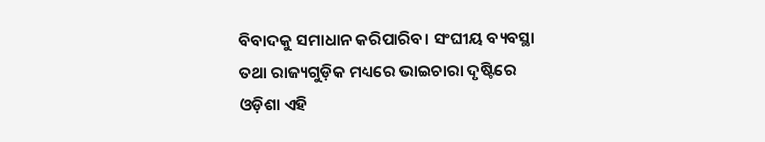ବିବାଦକୁ ସମାଧାନ କରିପାରିବ। ସଂଘୀୟ ବ୍ୟବସ୍ଥା ତଥା ରାଜ୍ୟଗୁଡ଼ିକ ମଧ୍ୟରେ ଭାଇଚାରା ଦୃଷ୍ଟିରେ ଓଡ଼ିଶା ଏହି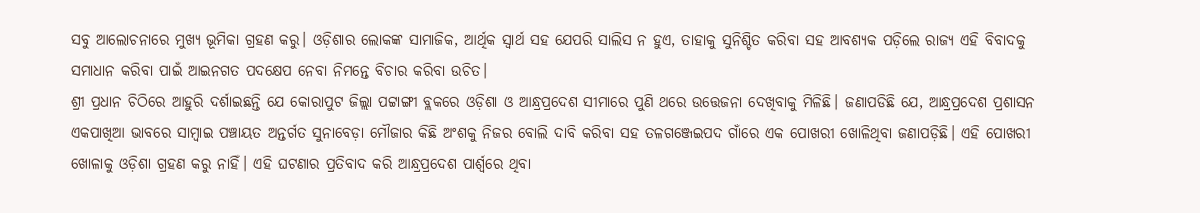ସବୁ ଆଲୋଚନାରେ ମୁଖ୍ୟ ଭୂମିକା ଗ୍ରହଣ କରୁ। ଓଡ଼ିଶାର ଲୋକଙ୍କ ସାମାଜିକ, ଆର୍ଥିକ ସ୍ୱାର୍ଥ ସହ ଯେପରି ସାଲିସ ନ ହୁଏ, ତାହାକୁ ସୁନିଶ୍ଚିତ କରିବା ସହ ଆବଶ୍ୟକ ପଡ଼ିଲେ ରାଜ୍ୟ ଏହି ବିବାଦକୁ ସମାଧାନ କରିବା ପାଇଁ ଆଇନଗତ ପଦକ୍ଷେପ ନେବା ନିମନ୍ତେ ବିଚାର କରିବା ଉଚିତ।
ଶ୍ରୀ ପ୍ରଧାନ ଚିଠିରେ ଆହୁରି ଦର୍ଶାଇଛନ୍ତି ଯେ କୋରାପୁଟ ଜିଲ୍ଲା ପଟ୍ଟାଙ୍ଗୀ ବ୍ଲକରେ ଓଡ଼ିଶା ଓ ଆନ୍ଧ୍ରପ୍ରଦେଶ ସୀମାରେ ପୁଣି ଥରେ ଉତ୍ତେଜନା ଦେଖିବାକୁ ମିଳିଛି। ଜଣାପଡିଛି ଯେ, ଆନ୍ଧ୍ରପ୍ରଦେଶ ପ୍ରଶାସନ ଏକପାଖିଆ ଭାବରେ ସାମ୍ବାଇ ପଞ୍ଚାୟତ ଅନ୍ତର୍ଗତ ସୁନାବେଡ଼ା ମୌଜାର କିଛି ଅଂଶକୁ ନିଜର ବୋଲି ଦାବି କରିବା ସହ ତଳଗଞ୍ଜେଇପଦ ଗାଁରେ ଏକ ପୋଖରୀ ଖୋଳିଥିବା ଜଣାପଡ଼ିଛି। ଏହି ପୋଖରୀ ଖୋଳାକୁ ଓଡ଼ିଶା ଗ୍ରହଣ କରୁ ନାହିଁ। ଏହି ଘଟଣାର ପ୍ରତିବାଦ କରି ଆନ୍ଧ୍ରପ୍ରଦେଶ ପାର୍ଶ୍ବରେ ଥିବା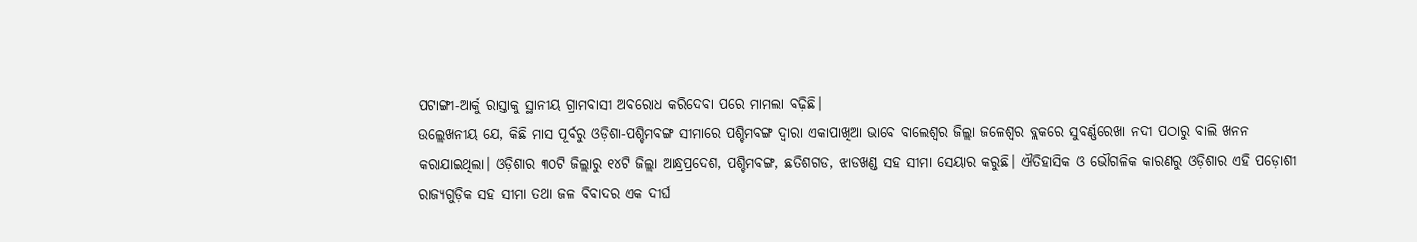ପଟାଙ୍ଗୀ-ଆର୍କୁ ରାସ୍ତାକୁ ସ୍ଥାନୀୟ ଗ୍ରାମବାସୀ ଅବରୋଧ କରିଦେବା ପରେ ମାମଲା ବଢ଼ିଛି।
ଉଲ୍ଲେଖନୀୟ ଯେ, କିଛି ମାସ ପୂର୍ବରୁ ଓଡ଼ିଶା-ପଶ୍ଚିମବଙ୍ଗ ସୀମାରେ ପଶ୍ଚିମବଙ୍ଗ ଦ୍ୱାରା ଏକାପାଖିଆ ଭାବେ ବାଲେଶ୍ୱର ଜିଲ୍ଲା ଜଳେଶ୍ୱର ବ୍ଲକରେ ସୁବର୍ଣ୍ଣରେଖା ନଦୀ ପଠାରୁ ବାଲି ଖନନ କରାଯାଇଥିଲା। ଓଡ଼ିଶାର ୩୦ଟି ଜିଲ୍ଲାରୁ ୧୪ଟି ଜିଲ୍ଲା ଆନ୍ଧ୍ରପ୍ରଦେଶ, ପଶ୍ଚିମବଙ୍ଗ, ଛତିଶଗଡ, ଝାଡଖଣ୍ଡ ସହ ସୀମା ସେୟାର କରୁଛି। ଐତିହାସିକ ଓ ଭୌଗଳିକ କାରଣରୁ ଓଡ଼ିଶାର ଏହି ପଡ଼ୋଶୀ ରାଜ୍ୟଗୁଡ଼ିକ ସହ ସୀମା ତଥା ଜଳ ବିବାଦର ଏକ ଦୀର୍ଘ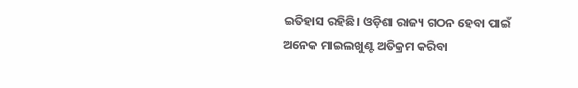ଇତିହାସ ରହିଛି। ଓଡ଼ିଶା ରାଜ୍ୟ ଗଠନ ହେବା ପାଇଁ ଅନେକ ମାଇଲଖୁଣ୍ଟ ଅତିକ୍ରମ କରିବା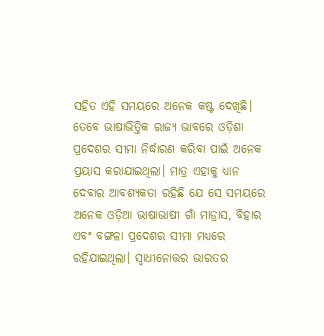ସହିତ ଏହି ସମୟରେ ଅନେକ କଷ୍ଟ ଦେଖିଛି। ତେବେ ଭାଷାଭିତ୍ତିକ ରାଜ୍ୟ ଭାବରେ ଓଡ଼ିଶା ପ୍ରଦେଶର ସୀମା ନିର୍ଦ୍ଧାରଣ କରିବା ପାଇଁ ଅନେକ ପ୍ରୟାସ କରାଯାଇଥିଲା। ମାତ୍ର ଏହାକୁ ଧ୍ୟାନ ଦେବାର ଆବଶ୍ୟକତା ରହିଛି ଯେ ସେ ସମୟରେ ଅନେକ ଓଡ଼ିଆ ଭାଷାଭାଷୀ ଗାଁ ମାଡ୍ରାସ, ବିହାର ଏବଂ ବଙ୍ଗଳା ପ୍ରଦେଶର ସୀମା ମଧ୍ୟରେ ରହିଯାଇଥିଲା। ସ୍ୱାଧୀନୋତ୍ତର ଭାରତର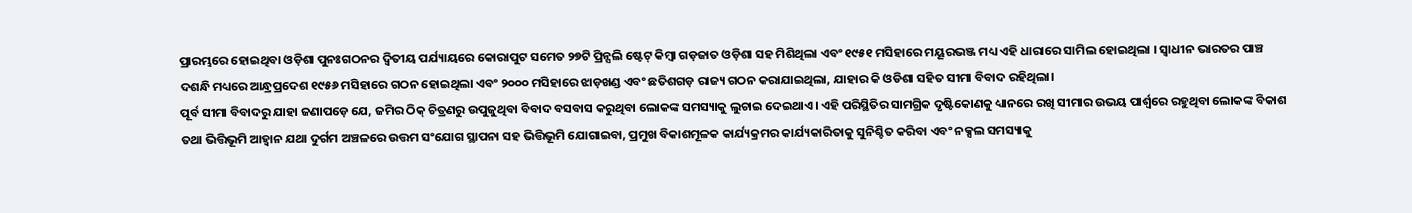ପ୍ରାରମ୍ଭରେ ହୋଇଥିବା ଓଡ଼ିଶା ପୁନଃଗଠନର ଦ୍ୱିତୀୟ ପର୍ଯ୍ୟାୟରେ କୋରାପୁଟ ସମେତ ୨୭ଟି ପ୍ରିନ୍ସଲି ଷ୍ଟେଟ୍ କିମ୍ବା ଗଡ଼ଜାତ ଓଡ଼ିଶା ସହ ମିଶିଥିଲା ଏବଂ ୧୯୫୧ ମସିହାରେ ମୟୂରଭଞ୍ଜ ମଧ୍ୟ ଏହି ଧାରାରେ ସାମିଲ ହୋଇଥିଲା । ସ୍ୱାଧୀନ ଭାରତର ପାଞ୍ଚ ଦଶନ୍ଧି ମଧ୍ୟରେ ଆନ୍ଧ୍ରପ୍ରଦେଶ ୧୯୫୬ ମସିହାରେ ଗଠନ ହୋଇଥିଲା ଏବଂ ୨୦୦୦ ମସିହାରେ ଝାଡ଼ଖଣ୍ଡ ଏବଂ ଛତିଶଗଡ଼ ରାଜ୍ୟ ଗଠନ କରାଯାଇଥିଲା, ଯାହାର କି ଓଡିଶା ସହିତ ସୀମା ବିବାଦ ରହିଥିଲା।
ପୂର୍ବ ସୀମା ବିବାଦରୁ ଯାହା ଜଣାପଡ଼େ ଯେ, ଜମିର ଠିକ୍ ଚିତ୍ରଣରୁ ଉପୁଜୁଥିବା ବିବାଦ ବସବାସ କରୁଥିବା ଲୋକଙ୍କ ସମସ୍ୟାକୁ ଲୁଚାଇ ଦେଇଥାଏ। ଏହି ପରିସ୍ଥିତିର ସାମଗ୍ରିକ ଦୃଷ୍ଟିକୋଣକୁ ଧ୍ୟାନରେ ରଖି ସୀମାର ଉଭୟ ପାର୍ଶ୍ବରେ ରହୁଥିବା ଲୋକଙ୍କ ବିକାଶ ତଥା ଭିତ୍ତିଭୂମି ଆହ୍ୱାନ ଯଥା ଦୁର୍ଗମ ଅଞ୍ଚଳରେ ଉତ୍ତମ ସଂଯୋଗ ସ୍ଥାପନା ସହ ଭିତ୍ତିଭୂମି ଯୋଗାଇବା, ପ୍ରମୁଖ ବିକାଶମୂଳକ କାର୍ଯ୍ୟକ୍ରମର କାର୍ଯ୍ୟକାରିତାକୁ ସୁନିଶ୍ଚିତ କରିବା ଏବଂ ନକ୍ସଲ ସମସ୍ୟାକୁ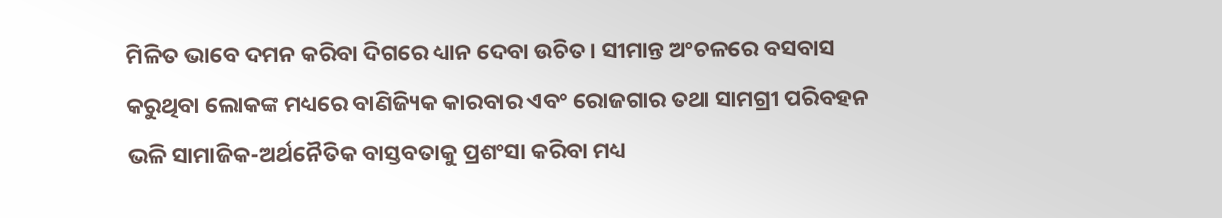ମିଳିତ ଭାବେ ଦମନ କରିବା ଦିଗରେ ଧ୍ୟାନ ଦେବା ଉଚିତ। ସୀମାନ୍ତ ଅଂଚଳରେ ବସବାସ କରୁଥିବା ଲୋକଙ୍କ ମଧ୍ୟରେ ବାଣିଜ୍ୟିକ କାରବାର ଏବଂ ରୋଜଗାର ତଥା ସାମଗ୍ରୀ ପରିବହନ ଭଳି ସାମାଜିକ-ଅର୍ଥନୈତିକ ବାସ୍ତବତାକୁ ପ୍ରଶଂସା କରିବା ମଧ୍ୟ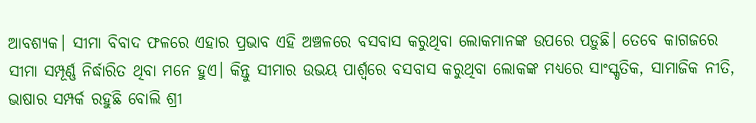ଆବଶ୍ୟକ। ସୀମା ବିବାଦ ଫଳରେ ଏହାର ପ୍ରଭାବ ଏହି ଅଞ୍ଚଳରେ ବସବାସ କରୁଥିବା ଲୋକମାନଙ୍କ ଉପରେ ପଡ଼ୁଛି। ତେବେ କାଗଜରେ ସୀମା ସମ୍ପୂର୍ଣ୍ଣ ନିର୍ଦ୍ଧାରିତ ଥିବା ମନେ ହୁଏ। କିନ୍ତୁ ସୀମାର ଉଭୟ ପାର୍ଶ୍ବରେ ବସବାସ କରୁଥିବା ଲୋକଙ୍କ ମଧ୍ୟରେ ସାଂସ୍କୃତିକ, ସାମାଜିକ ନୀତି, ଭାଷାର ସମ୍ପର୍କ ରହୁଛି ବୋଲି ଶ୍ରୀ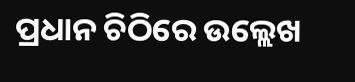ପ୍ରଧାନ ଚିଠିରେ ଉଲ୍ଲେଖ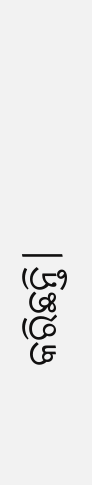କରିଛନ୍ତି।